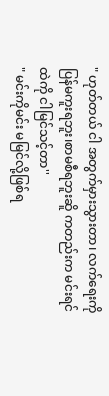" ဟုတ်တယ် ငါ အတွက်မှားသွားတာ၊ လက်ရေးကို ပြန်မကူးရဘူး၊စာမစီရဘူးဆိူ ကတည်းက မင်းရင်ထဲကို ငါမြင်သင့်တာ''
" မင်းကိုမင်း မမြင်လို့ဖြစ်ရ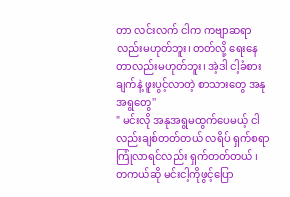တာ လင်းလက် ငါက ကဗျာဆရာလည်းမဟုတ်ဘူး၊ တတ်လို့ ရေးနေတာလည်းမဟုတ်ဘူး၊ အဲ့ဒါ ငါ့ခံစားချက်နဲ့ ဖူးပွင့်လာတဲ့ စာသားတွေ အနုအရွတွေ''
" မင်းလို အနုအရွမထွက်ပေမယ့် ငါလည်းချစ်တတ်တယ် လရိပ် ရှက်စရာကြုံလာရင်လည်း ရှက်တတ်တယ် ၊ တကယ်ဆို မင်းငါ့ကိုဖွင့်ပြော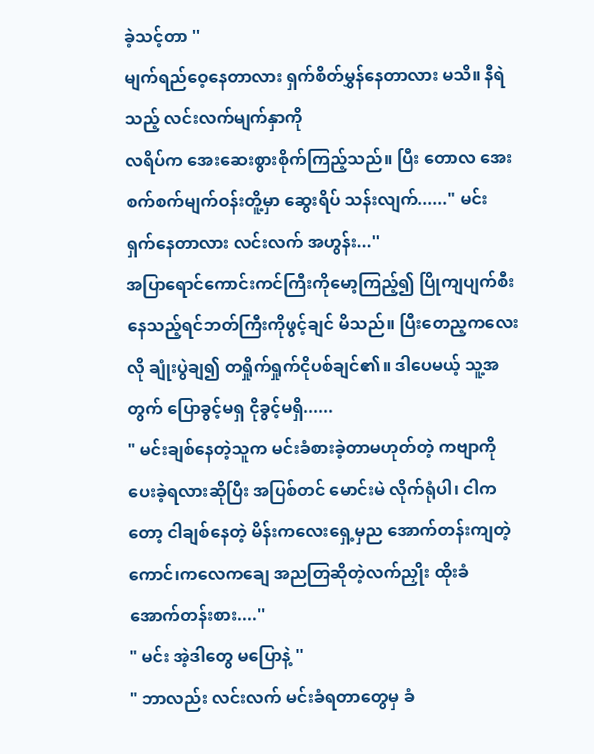ခဲ့သင့်တာ ''
မျက်ရည်ဝေ့နေတာလား ရှက်စိတ်မွှန်နေတာလား မသိ။ နီရဲသည့် လင်းလက်မျက်နှာကို
လရိပ်က အေးဆေးစွားစိုက်ကြည့်သည်။ ပြီး တောလ အေးစက်စက်မျက်ဝန်းတိူ့မှာ ဆွေးရိပ် သန်းလျက်......" မင်း ရှက်နေတာလား လင်းလက် အဟွန်း...''
အပြာရောင်ကောင်းကင်ကြီးကိုမော့ကြည့်၍ ပြိုကျပျက်စီးနေသည့်ရင်ဘတ်ကြီးကိုဖွင့်ချင် မိသည်။ ပြီးတေည့ကလေးလို ချုံးပွဲချ၍ တရှိုက်ရှုက်ငိုပစ်ချင်၏။ ဒါပေမယ့် သူ့အတွက် ပြောခွင့်မရှ ငိုခွင့်မရှိ......
" မင်းချစ်နေတဲ့သူက မင်းခံစားခဲ့တာမဟုတ်တဲ့ ကဗျာကို ပေးခဲ့ရလားဆိုပြီး အပြစ်တင် မောင်းမဲ လိုက်ရုံပါ၊ ငါကတော့ ငါချစ်နေတဲ့ မိန်းကလေးရှေ့မှည အောက်တန်းကျတဲ့ကောင်၊ကလေကချေ အညတြဆိုတဲ့လက်ညှိုး ထိုးခံ အောက်တန်းစား....''
" မင်း အဲ့ဒါတွေ မပြောနဲ့ ''
" ဘာလည်း လင်းလက် မင်းခံရတာတွေမှ ခံ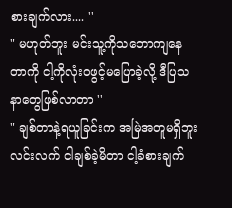စားချက်လား.... ''
" မဟုတ်ဘူး မင်းသူ့ကိုသဘောကျနေတာကို ငါ့ကိုလုံးဝဖွင့်မပြောခဲ့လို့ ဒီပြသနာတွေဖြစ်လာတာ ''
" ချစ်တာနဲ့ရယူခြင်းက အမြဲအတူမရှိဘူး လင်းလက် ငါချစ်ခဲ့မိတာ ငါ့ခံစားချက်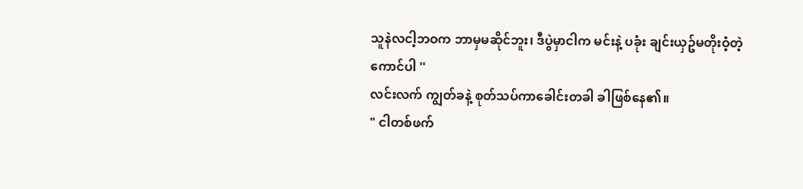သူနဲလငါ့ဘဝက ဘာမှမဆိုင်ဘူး၊ ဒီပွဲမှာငါက မင်းနဲ့ ပခုံး ချင်းယှဥ်မတိုးဝံ့တဲ့ကောင်ပါ ''
လင်းလက် ကျွတ်ခနဲ့ စုတ်သပ်ကာခေါင်းတခါ ခါဖြစ်နေ၏။
" ငါတစ်ဖက်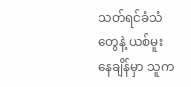သတ်ရင်ခံသံတွေနဲ့ ယစ်မူးနေချိန်မှာ သူက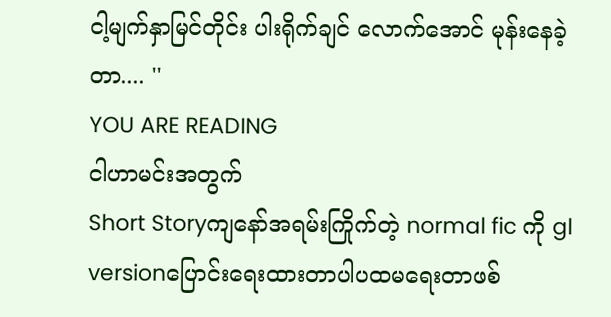ငါ့မျက်နှာမြင်တိုင်း ပါးရိုက်ချင် လောက်အောင် မုန်းနေခဲ့တာ.... ''
YOU ARE READING
ငါဟာမင်းအတွက်
Short Storyကျနော်အရမ်းကြိုက်တဲ့ normal fic ကို gl versionပြောင်းရေးထားတာပါပထမရေးတာဖစ်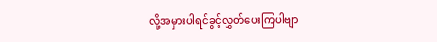လို့အမှားပါရင်ခွင့်လွှတ်ပေးကြပါဗျာ